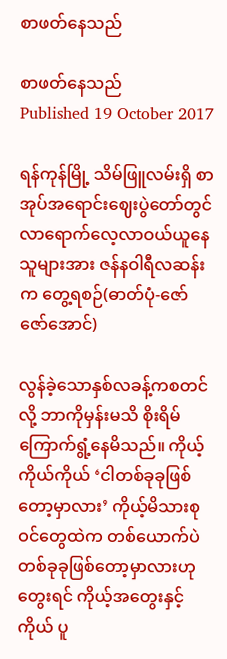စာဖတ်နေသည်

စာဖတ်နေသည်
Published 19 October 2017

ရန်ကုန်မြို့ သိမ်ဖြူလမ်းရှိ စာအုပ်အရောင်းဈေးပွဲတော်တွင် လာရောက်လေ့လာဝယ်ယူနေသူများအား ဇန်နဝါရီလဆန်းက တွေ့ရစဉ်(ဓာတ်ပုံ-ဇော်ဇော်အောင်)

လွန်ခဲ့သောနှစ်လခန့်ကစတင်လို့ ဘာကိုမှန်းမသိ စိုးရိမ်ကြောက်ရွံ့နေမိသည်။ ကိုယ့်ကိုယ်ကိုယ် ‘ငါတစ်ခုခုဖြစ်တော့မှာလား’ ကိုယ့်မိသားစုဝင်တွေထဲက တစ်ယောက်ပဲ တစ်ခုခုဖြစ်တော့မှာလားဟုတွေးရင် ကိုယ့်အတွေးနှင့်ကိုယ် ပူ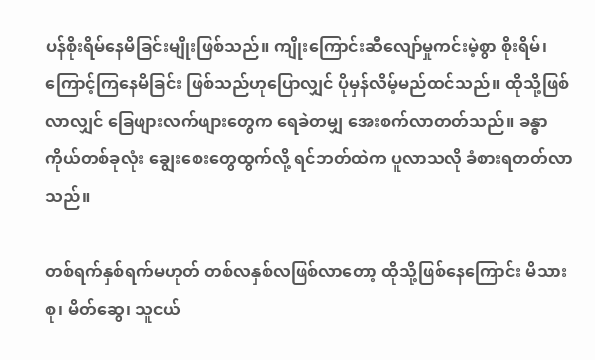ပန်စိုးရိမ်နေမိခြင်းမျိုးဖြစ်သည်။ ကျိုးကြောင်းဆီလျော်မှုကင်းမဲ့စွာ စိုးရိမ်၊ ကြောင့်ကြနေမိခြင်း ဖြစ်သည်ဟုပြောလျှင် ပိုမှန်လိမ့်မည်ထင်သည်။ ထိုသို့ဖြစ်လာလျှင် ခြေဖျားလက်ဖျားတွေက ရေခဲတမျှ အေးစက်လာတတ်သည်။ ခန္ဓာကိုယ်တစ်ခုလုံး ချွေးစေးတွေထွက်လို့ ရင်ဘတ်ထဲက ပူလာသလို ခံစားရတတ်လာသည်။

တစ်ရက်နှစ်ရက်မဟုတ် တစ်လနှစ်လဖြစ်လာတော့ ထိုသို့ဖြစ်နေကြောင်း မိသားစု၊ မိတ်ဆွေ၊ သူငယ်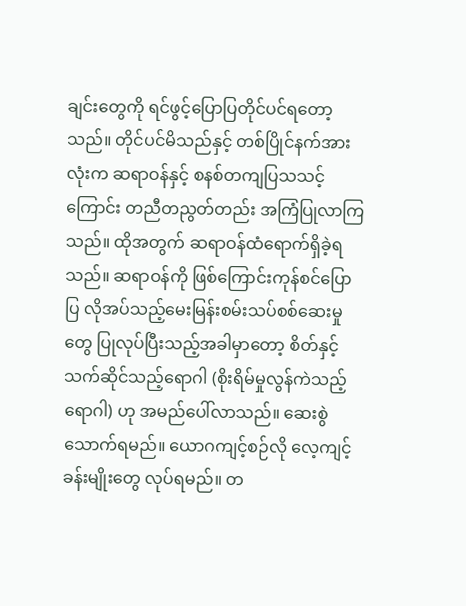ချင်းတွေကို ရင်ဖွင့်ပြောပြတိုင်ပင်ရတော့သည်။ တိုင်ပင်မိသည်နှင့် တစ်ပြိုင်နက်အားလုံးက ဆရာဝန်နှင့် စနစ်တကျပြသသင့်ကြောင်း တညီတညွတ်တည်း အကြံပြုလာကြသည်။ ထိုအတွက် ဆရာဝန်ထံရောက်ရှိခဲ့ရသည်။ ဆရာဝန်ကို ဖြစ်ကြောင်းကုန်စင်ပြောပြ လိုအပ်သည့်မေးမြန်းစမ်းသပ်စစ်ဆေးမှုတွေ ပြုလုပ်ပြီးသည့်အခါမှာတော့ စိတ်နှင့်သက်ဆိုင်သည့်ရောဂါ (စိုးရိမ်မှုလွန်ကဲသည့်ရောဂါ) ဟု အမည်ပေါ်လာသည်။ ဆေးစွဲသောက်ရမည်။ ယောဂကျင့်စဉ်လို လေ့ကျင့်ခန်းမျိုးတွေ လုပ်ရမည်။ တ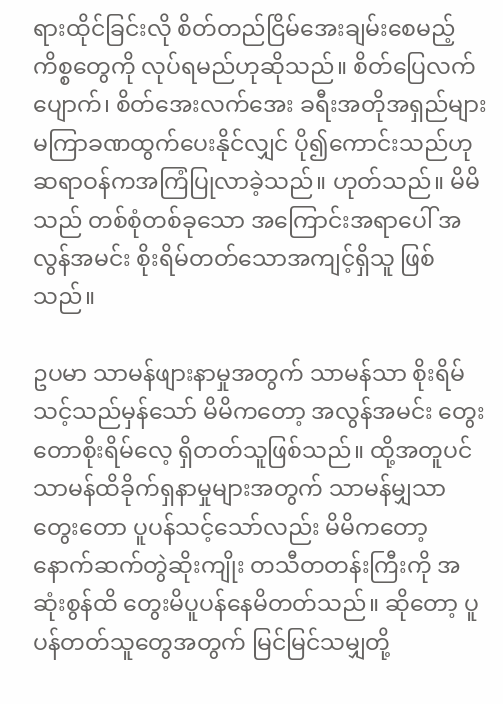ရားထိုင်ခြင်းလို စိတ်တည်ငြိမ်အေးချမ်းစေမည့် ကိစ္စတွေကို လုပ်ရမည်ဟုဆိုသည်။ စိတ်ပြေလက်ပျောက်၊ စိတ်အေးလက်အေး ခရီးအတိုအရှည်များ မကြာခဏထွက်ပေးနိုင်လျှင် ပို၍ကောင်းသည်ဟု ဆရာဝန်ကအကြံပြုလာခဲ့သည်။ ဟုတ်သည်။ မိမိသည် တစ်စုံတစ်ခုသော အကြောင်းအရာပေါ် အလွန်အမင်း စိုးရိမ်တတ်သောအကျင့်ရှိသူ ဖြစ်သည်။

ဥပမာ သာမန်ဖျားနာမှုအတွက် သာမန်သာ စိုးရိမ်သင့်သည်မှန်သော် မိမိကတော့ အလွန်အမင်း တွေးတောစိုးရိမ်လေ့ ရှိတတ်သူဖြစ်သည်။ ထို့အတူပင် သာမန်ထိခိုက်ရှနာမှုများအတွက် သာမန်မျှသာတွေးတော ပူပန်သင့်သော်လည်း မိမိကတော့ နောက်ဆက်တွဲဆိုးကျိုး တသီတတန်းကြီးကို အဆုံးစွန်ထိ တွေးမိပူပန်နေမိတတ်သည်။ ဆိုတော့ ပူပန်တတ်သူတွေအတွက် မြင်မြင်သမျှတို့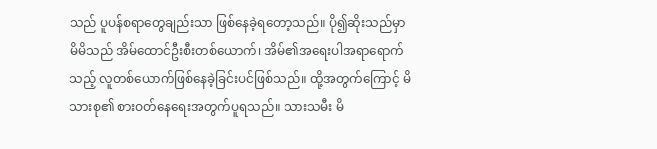သည် ပူပန်စရာတွေချည်းသာ ဖြစ်နေခဲ့ရတော့သည်။ ပို၍ဆိုးသည်မှာ မိမိသည် အိမ်ထောင်ဦးစီးတစ်ယောက်၊ အိမ်၏အရေးပါအရာရောက်သည့် လူတစ်ယောက်ဖြစ်နေခဲ့ခြင်းပင်ဖြစ်သည်။ ထို့အတွက်ကြောင့် မိသားစု၏ စားဝတ်နေရေးအတွက်ပူရသည်။ သားသမီး မိ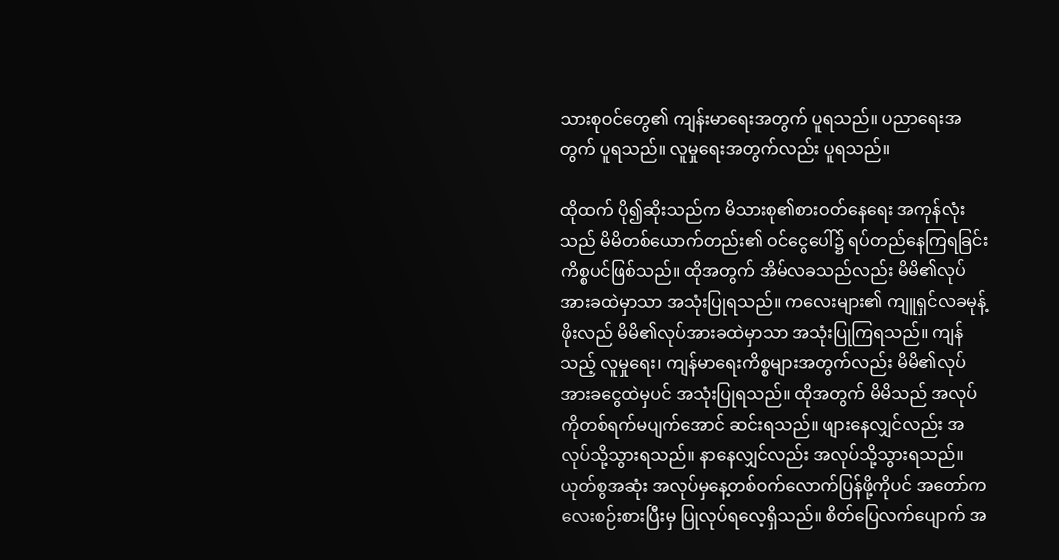သားစုဝင်တွေ၏ ကျန်းမာရေးအတွက် ပူရသည်။ ပညာရေးအတွက် ပူရသည်။ လူမှုရေးအတွက်လည်း ပူရသည်။

ထိုထက် ပို၍ဆိုးသည်က မိသားစု၏စားဝတ်နေရေး အကုန်လုံးသည် မိမိတစ်ယောက်တည်း၏ ဝင်ငွေပေါ်၌ ရပ်တည်နေကြရခြင်း ကိစ္စပင်ဖြစ်သည်။ ထိုအတွက် အိမ်လခသည်လည်း မိမိ၏လုပ်အားခထဲမှာသာ အသုံးပြုရသည်။ ကလေးများ၏ ကျူရှင်လခမုန့်ဖိုးလည် မိမိ၏လုပ်အားခထဲမှာသာ အသုံးပြုကြရသည်။ ကျန်သည့် လူမှုရေး၊ ကျန်မာရေးကိစ္စများအတွက်လည်း မိမိ၏လုပ်အားခငွေထဲမှပင် အသုံးပြုရသည်။ ထိုအတွက် မိမိသည် အလုပ်ကိုတစ်ရက်မပျက်အောင် ဆင်းရသည်။ ဖျားနေလျှင်လည်း အလုပ်သို့သွားရသည်။ နာနေလျှင်လည်း အလုပ်သို့သွားရသည်။ ယုတ်စွအဆုံး အလုပ်မှနေ့တစ်ဝက်လောက်ပြန်ဖို့ကိုပင် အတော်ကလေးစဉ်းစားပြီးမှ ပြုလုပ်ရလေ့ရှိသည်။ စိတ်ပြေလက်ပျောက် အ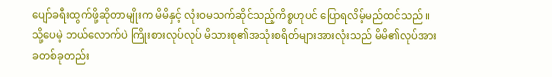ပျော်ခရီးထွက်ဖို့ဆိုတာမျိုးက မိမိနှင့် လုံးဝမသက်ဆိုင်သည့်ကိစ္စဟုပင် ပြောရလိမ့်မည်ထင်သည်။ သို့ပေမဲ့ ဘယ်လောက်ပဲ ကြိုးစားလုပ်လုပ် မိသားစု၏အသုံးစရိတ်များအားလုံးသည် မိမိ၏လုပ်အားခတစ်ခုတည်း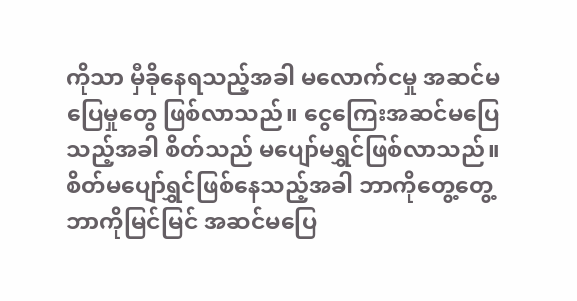ကိုသာ မှီခိုနေရသည့်အခါ မလောက်ငမှု အဆင်မပြေမှုတွေ ဖြစ်လာသည်။ ငွေကြေးအဆင်မပြေသည့်အခါ စိတ်သည် မပျော်မရွှင်ဖြစ်လာသည်။ စိတ်မပျော်ရွှင်ဖြစ်နေသည့်အခါ ဘာကိုတွေ့တွေ့ ဘာကိုမြင်မြင် အဆင်မပြေ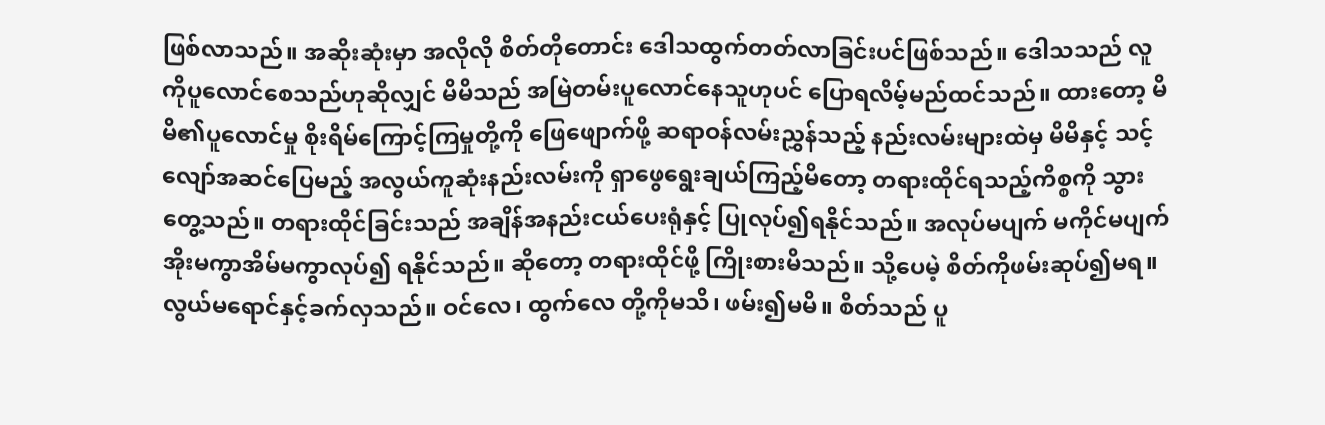ဖြစ်လာသည်။ အဆိုးဆုံးမှာ အလိုလို စိတ်တိုတောင်း ဒေါသထွက်တတ်လာခြင်းပင်ဖြစ်သည်။ ဒေါသသည် လူကိုပူလောင်စေသည်ဟုဆိုလျှင် မိမိသည် အမြဲတမ်းပူလောင်နေသူဟုပင် ပြောရလိမ့်မည်ထင်သည်။ ထားတော့ မိမိ၏ပူလောင်မှု စိုးရိမ်ကြောင့်ကြမှုတို့ကို ဖြေဖျောက်ဖို့ ဆရာဝန်လမ်းညွှန်သည့် နည်းလမ်းများထဲမှ မိမိနှင့် သင့်လျော်အဆင်ပြေမည့် အလွယ်ကူဆုံးနည်းလမ်းကို ရှာဖွေရွေးချယ်ကြည့်မိတော့ တရားထိုင်ရသည့်ကိစ္စကို သွားတွေ့သည်။ တရားထိုင်ခြင်းသည် အချိန်အနည်းငယ်ပေးရုံနှင့် ပြုလုပ်၍ရနိုင်သည်။ အလုပ်မပျက် မကိုင်မပျက် အိုးမကွာအိမ်မကွာလုပ်၍ ရနိုင်သည်။ ဆိုတော့ တရားထိုင်ဖို့ ကြိုးစားမိသည်။ သို့ပေမဲ့ စိတ်ကိုဖမ်းဆုပ်၍မရ။ လွယ်မရောင်နှင့်ခက်လှသည်။ ဝင်လေ၊ ထွက်လေ တို့ကိုမသိ၊ ဖမ်း၍မမိ။ စိတ်သည် ပူ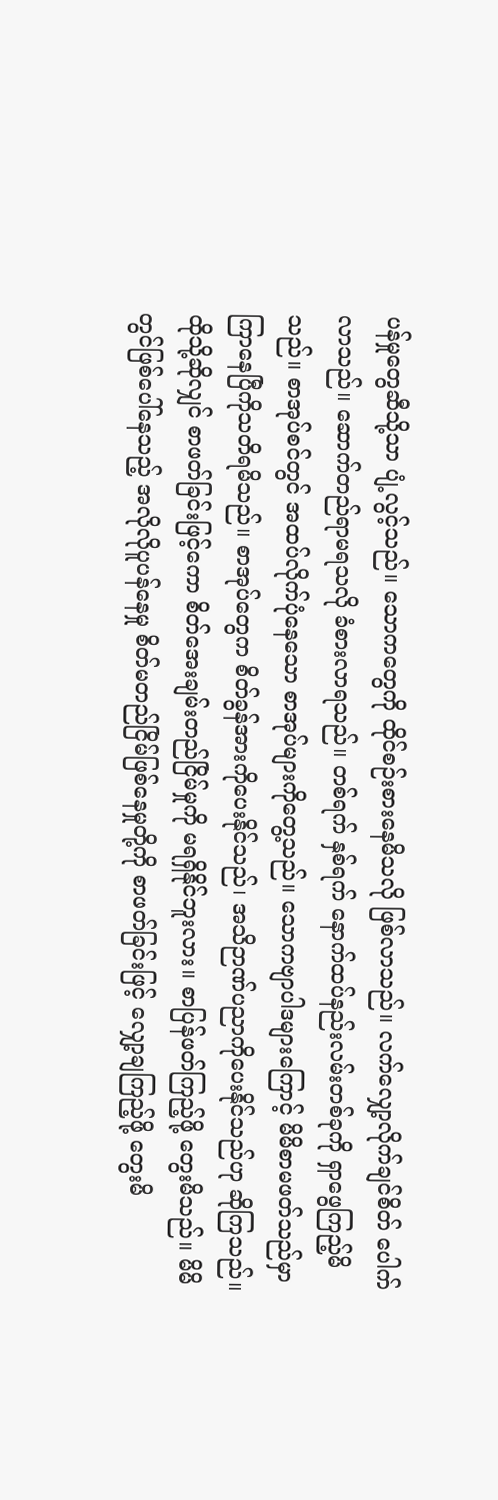ပန်မှုတွေဆီသို့သာ ပျံ့လွင့်သည်။ သောကတွေကို ထိုင်စဉ်းစားနေမိသလို ဖြစ်လာသည်။ လက်လျှော့လိုက်ချင်စိတ် ပေါက်လာသည်။ ဆောက်တည်ရာမရသလို ခံစားလာရသည်။ တစ်ရက် နှစ်ရက် နောက်ထပ်နည်းလမ်းတစ်ခုကို ရှာဖွေကြည့်မိသည်။ စာအုပ်စင်တွင် အထပ်လိုက်ပုံနေသော စာအုပ်များကိုတွေ့သည်။ သောကဗျာပါဒများကြောင့် မိမိစာမဖတ်သည်မှာ ကြာနေပြီကိုသတိရမိသည်။ စာအုပ်တွေက စိတ်ခွန်အားကိုပေးနိုင်သည်၊ အသိဉာဏ်ပညာကိုပေးနိုင်သည်ဟု ဆိုကြသည်။ ထိုသို့ဆိုလျှင် စာဖတ်ခြင်းဖြင့်ကော စိတ်အေးချမ်းတည်ငြိမ်မှုကို မရရှိနိုင်ဘူးလား။ စာပြန်ဖတ်ကြည့်ဖို့ တွေးမိသည်။ မိမိတွင်ဖြစ်ပေါ်နေသည့် အလိုလိုပူပန်နေမှု စိတ်မတည်ငြိမ်ဖြစ်နေမှုတို့ကို စာဖတ်ခြင်းဖြင့် လျှော့ချကြည့်ဖို့ တွေးမိ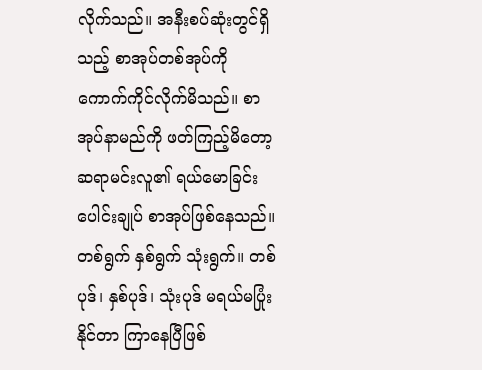လိုက်သည်။ အနီးစပ်ဆုံးတွင်ရှိသည့် စာအုပ်တစ်အုပ်ကို ကောက်ကိုင်လိုက်မိသည်။ စာအုပ်နာမည်ကို ဖတ်ကြည့်မိတော့ ဆရာမင်းလူ၏ ရယ်မောခြင်းပေါင်းချုပ် စာအုပ်ဖြစ်နေသည်။ တစ်ရွက် နှစ်ရွက် သုံးရွက်။ တစ်ပုဒ်၊ နှစ်ပုဒ်၊ သုံးပုဒ် မရယ်မပြုံးနိုင်တာ ကြာနေပြီဖြစ်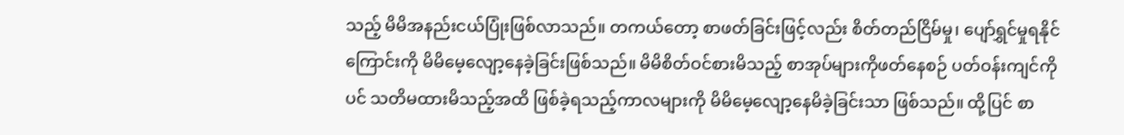သည့် မိမိအနည်းငယ်ပြုံးဖြစ်လာသည်။ တကယ်တော့ စာဖတ်ခြင်းဖြင့်လည်း စိတ်တည်ငြိမ်မှု၊ ပျော်ရွှင်မှုရနိုင်ကြောင်းကို မိမိမေ့လျော့နေခဲ့ခြင်းဖြစ်သည်။ မိမိစိတ်ဝင်စားမိသည့် စာအုပ်များကိုဖတ်နေစဉ် ပတ်ဝန်းကျင်ကိုပင် သတိမထားမိသည့်အထိ ဖြစ်ခဲ့ရသည့်ကာလများကို မိမိမေ့လျော့နေမိခဲ့ခြင်းသာ ဖြစ်သည်။ ထို့ပြင် စာ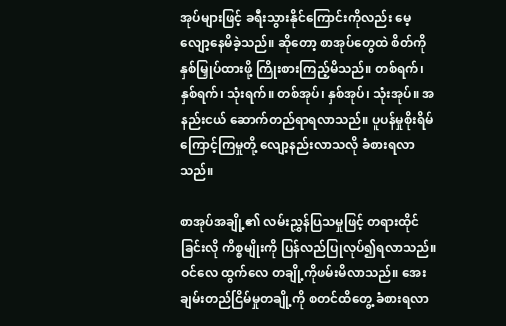အုပ်များဖြင့် ခရီးသွားနိုင်ကြောင်းကိုလည်း မေ့လျော့နေမိခဲ့သည်။ ဆိုတော့ စာအုပ်တွေထဲ စိတ်ကိုနှစ်မြှုပ်ထားဖို့ ကြိုးစားကြည့်မိသည်။ တစ်ရက်၊ နှစ်ရက်၊ သုံးရက်။ တစ်အုပ်၊ နှစ်အုပ်၊ သုံးအုပ်။ အနည်းငယ် ဆောက်တည်ရာရလာသည်။ ပူပန်မှုစိုးရိမ်ကြောင့်ကြမှုတို့ လျော့နည်းလာသလို ခံစားရလာသည်။

စာအုပ်အချို့၏ လမ်းညွှန်ပြသမှုဖြင့် တရားထိုင်ခြင်းလို ကိစ္စမျိုးကို ပြန်လည်ပြုလုပ်၍ရလာသည်။ ဝင်လေ ထွက်လေ တချို့ကိုဖမ်းမိလာသည်။ အေးချမ်းတည်ငြိမ်မှုတချို့ကို စတင်ထိတွေ့ ခံစားရလာ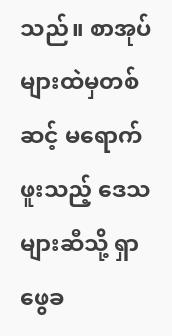သည်။ စာအုပ်များထဲမှတစ်ဆင့် မရောက်ဖူးသည့် ဒေသများဆီသို့ ရှာဖွေခ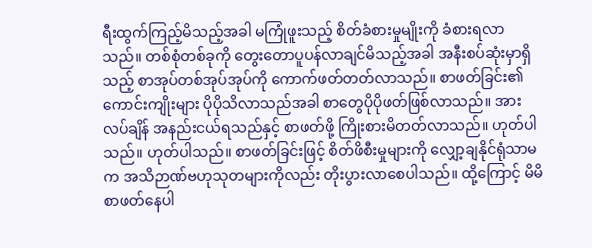ရီးထွက်ကြည့်မိသည့်အခါ မကြုံဖူးသည့် စိတ်ခံစားမှုမျိုးကို ခံစားရလာသည်။ တစ်စုံတစ်ခုကို တွေးတောပူပန်လာချင်မိသည့်အခါ အနီးစပ်ဆုံးမှာရှိသည့် စာအုပ်တစ်အုပ်အုပ်ကို ကောက်ဖတ်တတ်လာသည်။ စာဖတ်ခြင်း၏ ကောင်းကျိုးများ ပိုပိုသိလာသည်အခါ စာတွေပိုပိုဖတ်ဖြစ်လာသည်။ အားလပ်ချိန် အနည်းငယ်ရသည်နှင့် စာဖတ်ဖို့ ကြိုးစားမိတတ်လာသည်။ ဟုတ်ပါသည်။ ဟုတ်ပါသည်။ စာဖတ်ခြင်းဖြင့် စိတ်ဖိစီးမှုများကို လျှော့ချနိုင်ရုံသာမက အသိဉာဏ်ဗဟုသုတများကိုလည်း တိုးပွားလာစေပါသည်။ ထို့ကြောင့် မိမိစာဖတ်နေပါ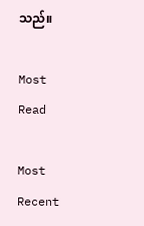သည်။

Most Read

Most Recent